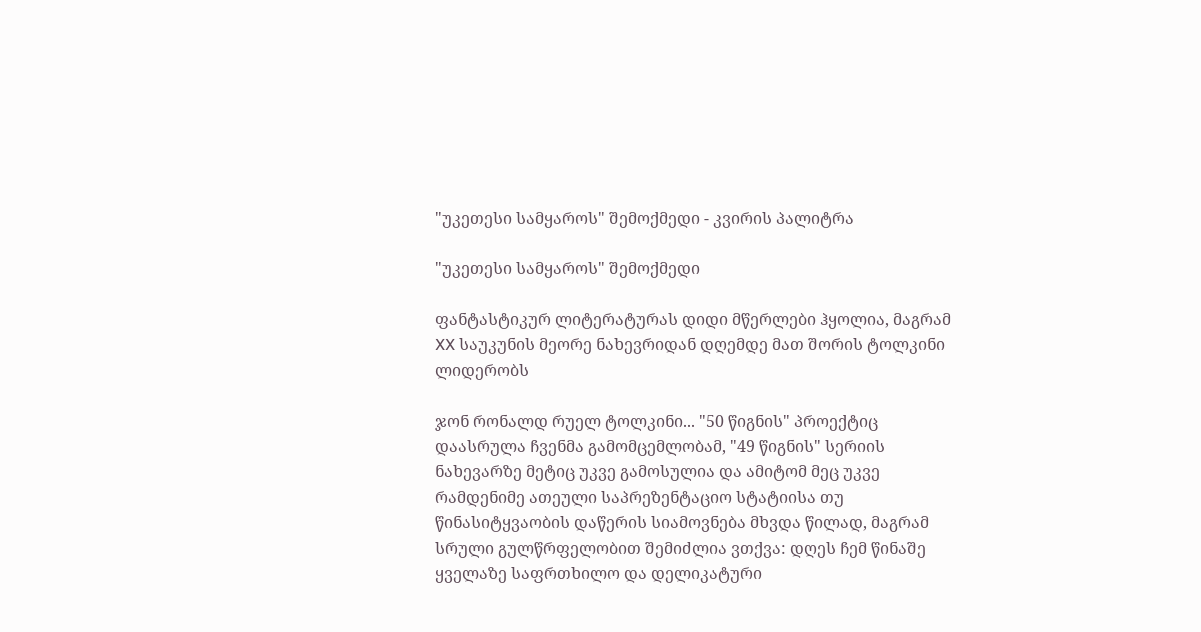"უკეთესი სამყაროს" შემოქმედი - კვირის პალიტრა

"უკეთესი სამყაროს" შემოქმედი

ფანტასტიკურ ლიტერატურას დიდი მწერლები ჰყოლია, მაგრამ XX საუკუნის მეორე ნახევრიდან დღემდე მათ შორის ტოლკინი ლიდერობს

ჯონ რონალდ რუელ ტოლკინი... "50 წიგნის" პროექტიც დაასრულა ჩვენმა გამომცემლობამ, "49 წიგნის" სერიის ნახევარზე მეტიც უკვე გამოსულია და ამიტომ მეც უკვე რამდენიმე ათეული საპრეზენტაციო სტატიისა თუ წინასიტყვაობის დაწერის სიამოვნება მხვდა წილად, მაგრამ სრული გულწრფელობით შემიძლია ვთქვა: დღეს ჩემ წინაშე ყველაზე საფრთხილო და დელიკატური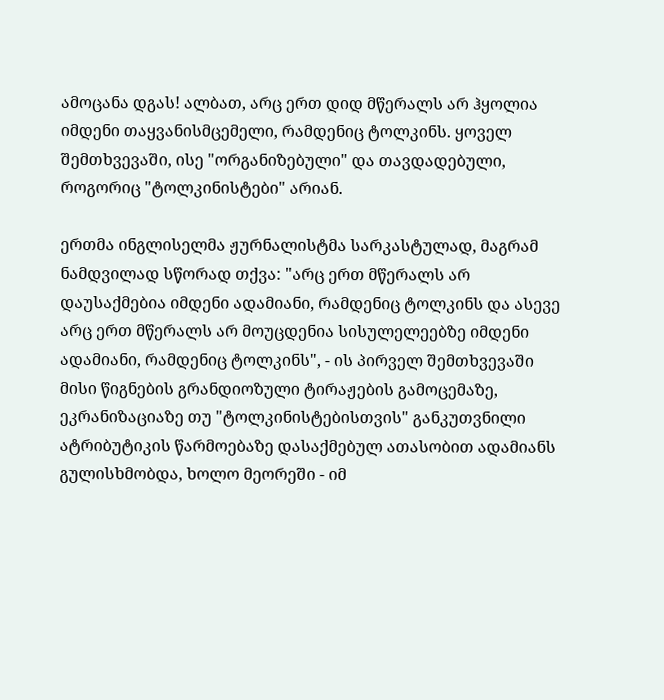ამოცანა დგას! ალბათ, არც ერთ დიდ მწერალს არ ჰყოლია იმდენი თაყვანისმცემელი, რამდენიც ტოლკინს. ყოველ შემთხვევაში, ისე "ორგანიზებული" და თავდადებული, როგორიც "ტოლკინისტები" არიან.

ერთმა ინგლისელმა ჟურნალისტმა სარკასტულად, მაგრამ ნამდვილად სწორად თქვა: "არც ერთ მწერალს არ დაუსაქმებია იმდენი ადამიანი, რამდენიც ტოლკინს და ასევე არც ერთ მწერალს არ მოუცდენია სისულელეებზე იმდენი ადამიანი, რამდენიც ტოლკინს", - ის პირველ შემთხვევაში მისი წიგნების გრანდიოზული ტირაჟების გამოცემაზე, ეკრანიზაციაზე თუ "ტოლკინისტებისთვის" განკუთვნილი ატრიბუტიკის წარმოებაზე დასაქმებულ ათასობით ადამიანს გულისხმობდა, ხოლო მეორეში - იმ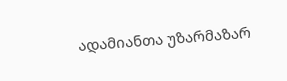ადამიანთა უზარმაზარ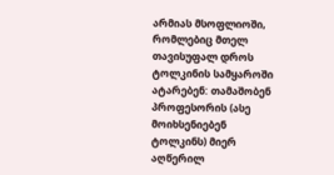არმიას მსოფლიოში, რომლებიც მთელ თავისუფალ დროს ტოლკინის სამყაროში ატარებენ: თამაშობენ პროფესორის (ასე მოიხსენიებენ ტოლკინს) მიერ აღწერილ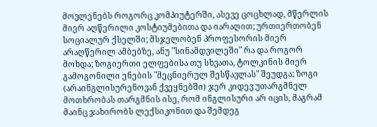მოვლენებს როგორც კომპიუტერში, ასევე ცოცხლად, მწერლის მიერ აღწერილი კოსტიუმებითა და იარაღით; ურთიერთობენ სოციალურ ქსელში; მსჯელობენ პროფესორის მიერ არაღწერილ ამბებზე, ანუ "სინამდვილეში" რა და როგორ მოხდა; ზოგიერთი ელფებისა თუ სხვათა, ტოლკინის მიერ გამოგონილი ენების "მეცნიერულ შესწავლას" შეუდგა; ზოგი (არაინგლისურენოვან ქვეყნებში) ჯერ კიდევ უთარგმნელ მოთხრობას თარგმნის ისე, რომ ინგლისური არ იცის, მაგრამ მაინც ჯახირობს ლექსიკონით და შემდეგ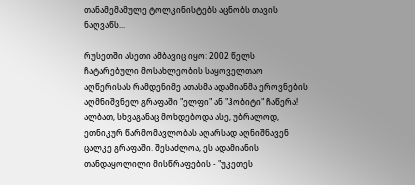თანამემამულე ტოლკინისტებს აცნობს თავის ნაღვაწს...

რუსეთში ასეთი ამბავიც იყო: 2002 წელს ჩატარებული მოსახლეობის საყოველთაო აღწერისას რამდენიმე ათასმა ადამიანმა ეროვნების აღმნიშვნელ გრაფაში "ელფი" ან "ჰობიტი" ჩაწერა! ალბათ, სხვაგანაც მოხდებოდა ასე, უბრალოდ, ეთნიკურ წარმომავლობას აღარსად აღნიშნავენ ცალკე გრაფაში. შესაძლოა, ეს ადამიანის თანდაყოლილი მისწრაფების - "უკეთეს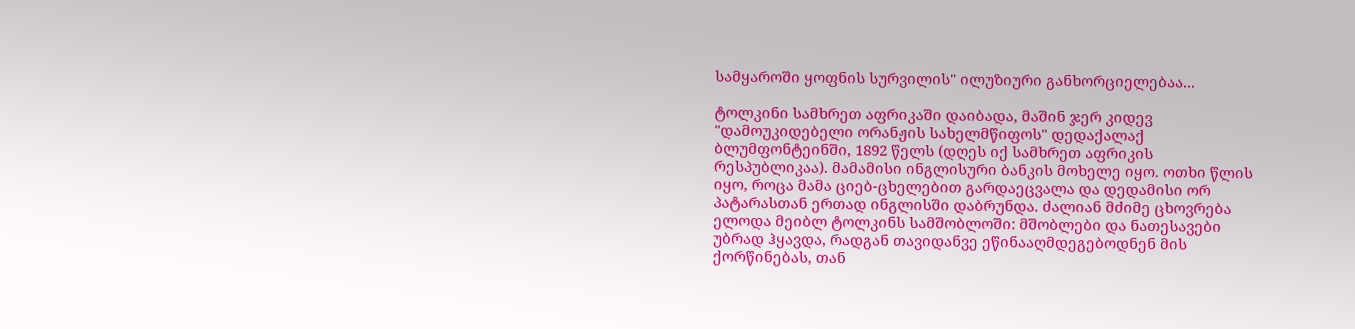სამყაროში ყოფნის სურვილის" ილუზიური განხორციელებაა...

ტოლკინი სამხრეთ აფრიკაში დაიბადა, მაშინ ჯერ კიდევ "დამოუკიდებელი ორანჟის სახელმწიფოს" დედაქალაქ ბლუმფონტეინში, 1892 წელს (დღეს იქ სამხრეთ აფრიკის რესპუბლიკაა). მამამისი ინგლისური ბანკის მოხელე იყო. ოთხი წლის იყო, როცა მამა ციებ-ცხელებით გარდაეცვალა და დედამისი ორ პატარასთან ერთად ინგლისში დაბრუნდა. ძალიან მძიმე ცხოვრება ელოდა მეიბლ ტოლკინს სამშობლოში: მშობლები და ნათესავები უბრად ჰყავდა, რადგან თავიდანვე ეწინააღმდეგებოდნენ მის ქორწინებას, თან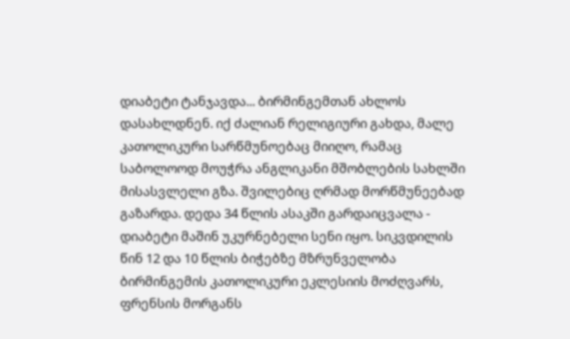დიაბეტი ტანჯავდა... ბირმინგემთან ახლოს დასახლდნენ. იქ ძალიან რელიგიური გახდა, მალე კათოლიკური სარწმუნოებაც მიიღო, რამაც საბოლოოდ მოუჭრა ანგლიკანი მშობლების სახლში მისასვლელი გზა. შვილებიც ღრმად მორწმუნეებად გაზარდა. დედა 34 წლის ასაკში გარდაიცვალა - დიაბეტი მაშინ უკურნებელი სენი იყო. სიკვდილის წინ 12 და 10 წლის ბიჭებზე მზრუნველობა ბირმინგემის კათოლიკური ეკლესიის მოძღვარს, ფრენსის მორგანს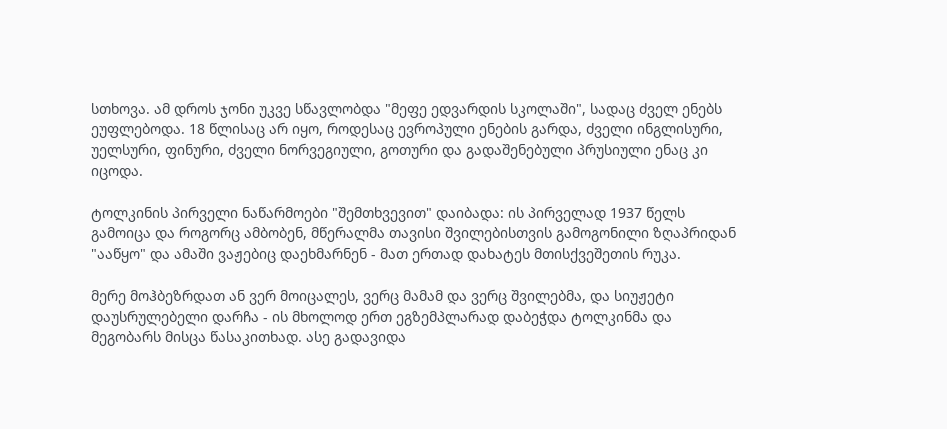სთხოვა. ამ დროს ჯონი უკვე სწავლობდა "მეფე ედვარდის სკოლაში", სადაც ძველ ენებს ეუფლებოდა. 18 წლისაც არ იყო, როდესაც ევროპული ენების გარდა, ძველი ინგლისური, უელსური, ფინური, ძველი ნორვეგიული, გოთური და გადაშენებული პრუსიული ენაც კი იცოდა.

ტოლკინის პირველი ნაწარმოები "შემთხვევით" დაიბადა: ის პირველად 1937 წელს გამოიცა და როგორც ამბობენ, მწერალმა თავისი შვილებისთვის გამოგონილი ზღაპრიდან "ააწყო" და ამაში ვაჟებიც დაეხმარნენ - მათ ერთად დახატეს მთისქვეშეთის რუკა.

მერე მოჰბეზრდათ ან ვერ მოიცალეს, ვერც მამამ და ვერც შვილებმა, და სიუჟეტი დაუსრულებელი დარჩა - ის მხოლოდ ერთ ეგზემპლარად დაბეჭდა ტოლკინმა და მეგობარს მისცა წასაკითხად. ასე გადავიდა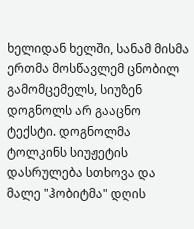ხელიდან ხელში, სანამ მისმა ერთმა მოსწავლემ ცნობილ გამომცემელს, სიუზენ დოგნოლს არ გააცნო ტექსტი. დოგნოლმა ტოლკინს სიუჟეტის დასრულება სთხოვა და მალე "ჰობიტმა" დღის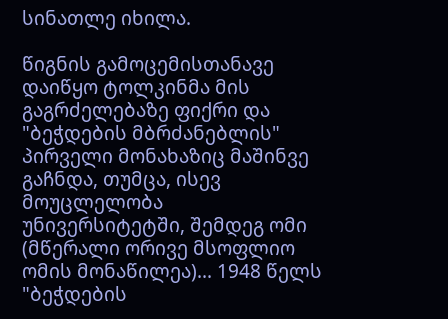სინათლე იხილა.

წიგნის გამოცემისთანავე დაიწყო ტოლკინმა მის გაგრძელებაზე ფიქრი და "ბეჭდების მბრძანებლის" პირველი მონახაზიც მაშინვე გაჩნდა, თუმცა, ისევ მოუცლელობა უნივერსიტეტში, შემდეგ ომი (მწერალი ორივე მსოფლიო ომის მონაწილეა)... 1948 წელს "ბეჭდების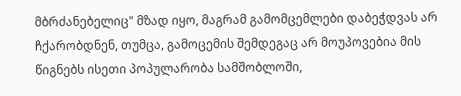მბრძანებელიც" მზად იყო, მაგრამ გამომცემლები დაბეჭდვას არ ჩქარობდნენ, თუმცა, გამოცემის შემდეგაც არ მოუპოვებია მის წიგნებს ისეთი პოპულარობა სამშობლოში,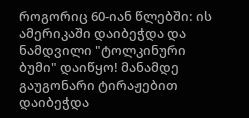როგორიც 60-იან წლებში: ის ამერიკაში დაიბეჭდა და ნამდვილი "ტოლკინური ბუმი" დაიწყო! მანამდე გაუგონარი ტირაჟებით დაიბეჭდა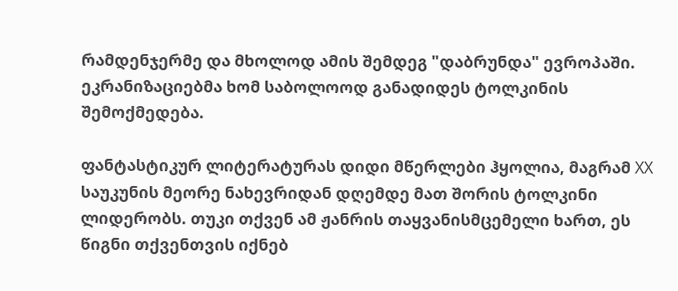რამდენჯერმე და მხოლოდ ამის შემდეგ "დაბრუნდა" ევროპაში. ეკრანიზაციებმა ხომ საბოლოოდ განადიდეს ტოლკინის შემოქმედება.

ფანტასტიკურ ლიტერატურას დიდი მწერლები ჰყოლია, მაგრამ XX საუკუნის მეორე ნახევრიდან დღემდე მათ შორის ტოლკინი ლიდერობს. თუკი თქვენ ამ ჟანრის თაყვანისმცემელი ხართ, ეს წიგნი თქვენთვის იქნებ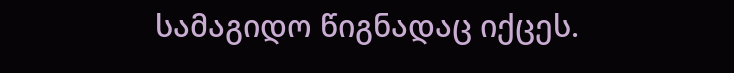სამაგიდო წიგნადაც იქცეს.